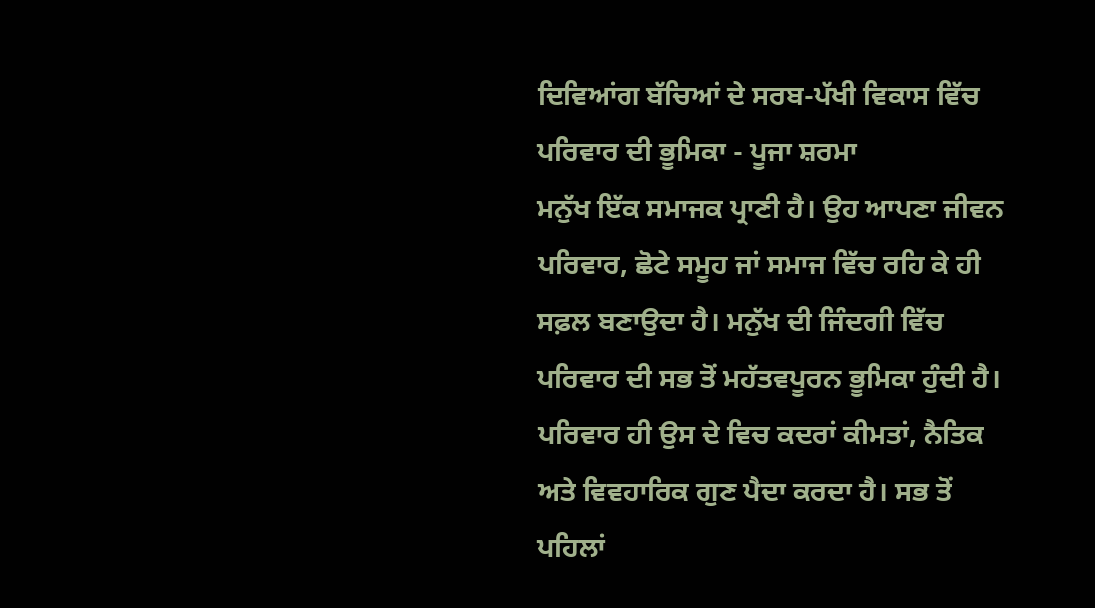ਦਿਵਿਆਂਗ ਬੱਚਿਆਂ ਦੇ ਸਰਬ-ਪੱਖੀ ਵਿਕਾਸ ਵਿੱਚ ਪਰਿਵਾਰ ਦੀ ਭੂਮਿਕਾ - ਪੂਜਾ ਸ਼ਰਮਾ
ਮਨੁੱਖ ਇੱਕ ਸਮਾਜਕ ਪ੍ਰਾਣੀ ਹੈ। ਉਹ ਆਪਣਾ ਜੀਵਨ ਪਰਿਵਾਰ, ਛੋਟੇ ਸਮੂਹ ਜਾਂ ਸਮਾਜ ਵਿੱਚ ਰਹਿ ਕੇ ਹੀ ਸਫ਼ਲ ਬਣਾਉਦਾ ਹੈ। ਮਨੁੱਖ ਦੀ ਜਿੰਦਗੀ ਵਿੱਚ ਪਰਿਵਾਰ ਦੀ ਸਭ ਤੋਂ ਮਹੱਤਵਪੂਰਨ ਭੂਮਿਕਾ ਹੁੰਦੀ ਹੈ। ਪਰਿਵਾਰ ਹੀ ਉਸ ਦੇ ਵਿਚ ਕਦਰਾਂ ਕੀਮਤਾਂ, ਨੈਤਿਕ ਅਤੇ ਵਿਵਹਾਰਿਕ ਗੁਣ ਪੈਦਾ ਕਰਦਾ ਹੈ। ਸਭ ਤੋਂ ਪਹਿਲਾਂ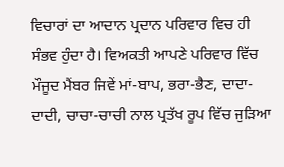ਵਿਚਾਰਾਂ ਦਾ ਆਦਾਨ ਪ੍ਰਦਾਨ ਪਰਿਵਾਰ ਵਿਚ ਹੀ ਸੰਭਵ ਹੁੰਦਾ ਹੈ। ਵਿਅਕਤੀ ਆਪਣੇ ਪਰਿਵਾਰ ਵਿੱਚ ਮੌਜੂਦ ਮੈਂਬਰ ਜਿਵੇਂ ਮਾਂ-ਬਾਪ, ਭਰਾ-ਭੈਣ, ਦਾਦਾ-ਦਾਦੀ, ਚਾਚਾ-ਚਾਚੀ ਨਾਲ ਪ੍ਰਤੱਖ ਰੂਪ ਵਿੱਚ ਜੁੜਿਆ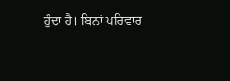ਹੁੰਦਾ ਹੈ। ਬਿਨਾਂ ਪਰਿਵਾਰ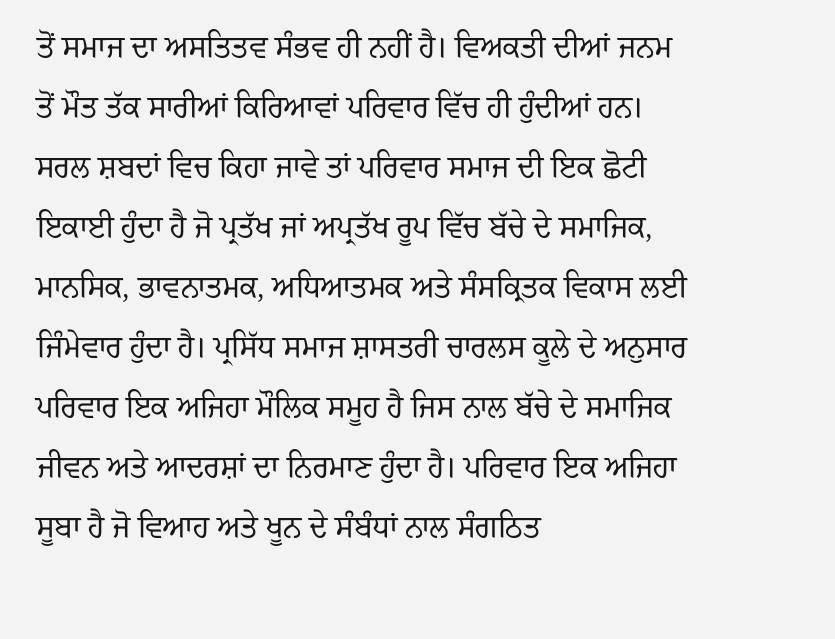ਤੋਂ ਸਮਾਜ ਦਾ ਅਸਤਿਤਵ ਸੰਭਵ ਹੀ ਨਹੀਂ ਹੈ। ਵਿਅਕਤੀ ਦੀਆਂ ਜਨਮ ਤੋਂ ਮੌਤ ਤੱਕ ਸਾਰੀਆਂ ਕਿਰਿਆਵਾਂ ਪਰਿਵਾਰ ਵਿੱਚ ਹੀ ਹੁੰਦੀਆਂ ਹਨ।
ਸਰਲ ਸ਼ਬਦਾਂ ਵਿਚ ਕਿਹਾ ਜਾਵੇ ਤਾਂ ਪਰਿਵਾਰ ਸਮਾਜ ਦੀ ਇਕ ਛੋਟੀ ਇਕਾਈ ਹੁੰਦਾ ਹੈ ਜੋ ਪ੍ਰਤੱਖ ਜਾਂ ਅਪ੍ਰਤੱਖ ਰੂਪ ਵਿੱਚ ਬੱਚੇ ਦੇ ਸਮਾਜਿਕ, ਮਾਨਸਿਕ, ਭਾਵਨਾਤਮਕ, ਅਧਿਆਤਮਕ ਅਤੇ ਸੰਸਕ੍ਰਿਤਕ ਵਿਕਾਸ ਲਈ ਜਿੰਮੇਵਾਰ ਹੁੰਦਾ ਹੈ। ਪ੍ਰਸਿੱਧ ਸਮਾਜ ਸ਼ਾਸਤਰੀ ਚਾਰਲਸ ਕੂਲੇ ਦੇ ਅਨੁਸਾਰ ਪਰਿਵਾਰ ਇਕ ਅਜਿਹਾ ਮੌਲਿਕ ਸਮੂਹ ਹੈ ਜਿਸ ਨਾਲ ਬੱਚੇ ਦੇ ਸਮਾਜਿਕ ਜੀਵਨ ਅਤੇ ਆਦਰਸ਼ਾਂ ਦਾ ਨਿਰਮਾਣ ਹੁੰਦਾ ਹੈ। ਪਰਿਵਾਰ ਇਕ ਅਜਿਹਾ ਸੂਬਾ ਹੈ ਜੋ ਵਿਆਹ ਅਤੇ ਖੂਨ ਦੇ ਸੰਬੰਧਾਂ ਨਾਲ ਸੰਗਠਿਤ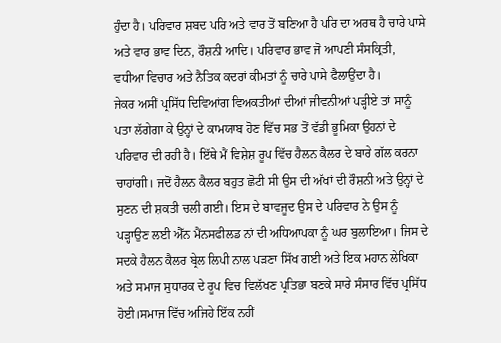ਹੁੰਦਾ ਹੈ। ਪਰਿਵਾਰ ਸ਼ਬਦ ਪਰਿ ਅਤੇ ਵਾਰ ਤੋਂ ਬਣਿਆ ਹੈ ਪਰਿ ਦਾ ਅਰਥ ਹੈ ਚਾਰੇ ਪਾਸੇ ਅਤੇ ਵਾਰ ਭਾਵ ਦਿਨ, ਰੌਸ਼ਨੀ ਆਦਿ। ਪਰਿਵਾਰ ਭਾਵ ਜੋ ਆਪਣੀ ਸੰਸਕ੍ਰਿਤੀ, ਵਧੀਆ ਵਿਚਾਰ ਅਤੇ ਨੈਤਿਕ ਕਦਰਾਂ ਕੀਮਤਾਂ ਨੂੰ ਚਾਰੇ ਪਾਸੇ ਫੈਲਾਉਂਦਾ ਹੈ।
ਜੇਕਰ ਅਸੀਂ ਪ੍ਰਸਿੱਧ ਦਿਵਿਆਂਗ ਵਿਅਕਤੀਆਂ ਦੀਆਂ ਜੀਵਨੀਆਂ ਪੜ੍ਹੀਏ ਤਾਂ ਸਾਨੂੰ ਪਤਾ ਲੱਗੇਗਾ ਕੇ ਉਨ੍ਹਾਂ ਦੇ ਕਾਮਯਾਬ ਹੋਣ ਵਿੱਚ ਸਭ ਤੋਂ ਵੱਡੀ ਭੂਮਿਕਾ ਉਹਨਾਂ ਦੇ ਪਰਿਵਾਰ ਦੀ ਰਹੀ ਹੈ। ਇੱਥੇ ਮੈਂ ਵਿਸ਼ੇਸ਼ ਰੂਪ ਵਿੱਚ ਹੈਲਨ ਕੈਲਰ ਦੇ ਬਾਰੇ ਗੱਲ ਕਰਨਾ ਚਾਹਾਂਗੀ। ਜਦੋਂ ਹੈਲਨ ਕੈਲਰ ਬਹੁਤ ਛੋਟੀ ਸੀ ਉਸ ਦੀ ਅੱਖਾਂ ਦੀ ਰੌਸ਼ਨੀ ਅਤੇ ਉਨ੍ਹਾਂ ਦੇ ਸੁਣਨ ਦੀ ਸ਼ਕਤੀ ਚਲੀ ਗਈ। ਇਸ ਦੇ ਬਾਵਜੂਦ ਉਸ ਦੇ ਪਰਿਵਾਰ ਨੇ ਉਸ ਨੂੰ ਪੜ੍ਹਾਉਣ ਲਈ ਐੱਨ ਮੈਂਨਸਫੀਲਡ ਨਾਂ ਦੀ ਅਧਿਆਪਕਾ ਨੂੰ ਘਰ ਬੁਲਾਇਆ। ਜਿਸ ਦੇ ਸਦਕੇ ਹੈਲਨ ਕੈਲਰ ਬ੍ਰੇਲ ਲਿਪੀ ਨਾਲ ਪੜਣਾ ਸਿੱਖ ਗਈ ਅਤੇ ਇਕ ਮਹਾਨ ਲੇਖਿਕਾ ਅਤੇ ਸਮਾਜ ਸੁਧਾਰਕ ਦੇ ਰੂਪ ਵਿਚ ਵਿਲੱਖਣ ਪ੍ਰਤਿਭਾ ਬਣਕੇ ਸਾਰੇ ਸੰਸਾਰ ਵਿੱਚ ਪ੍ਰਸਿੱਧ ਹੋਈ।ਸਮਾਜ ਵਿੱਚ ਅਜਿਹੇ ਇੱਕ ਨਹੀਂ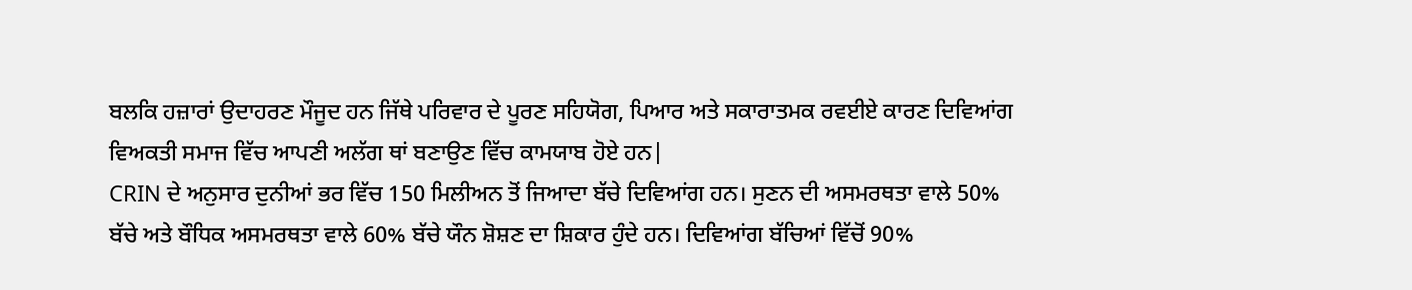ਬਲਕਿ ਹਜ਼ਾਰਾਂ ਉਦਾਹਰਣ ਮੌਜੂਦ ਹਨ ਜਿੱਥੇ ਪਰਿਵਾਰ ਦੇ ਪੂਰਣ ਸਹਿਯੋਗ, ਪਿਆਰ ਅਤੇ ਸਕਾਰਾਤਮਕ ਰਵਈਏ ਕਾਰਣ ਦਿਵਿਆਂਗ ਵਿਅਕਤੀ ਸਮਾਜ ਵਿੱਚ ਆਪਣੀ ਅਲੱਗ ਥਾਂ ਬਣਾਉਣ ਵਿੱਚ ਕਾਮਯਾਬ ਹੋਏ ਹਨ|
CRIN ਦੇ ਅਨੁਸਾਰ ਦੁਨੀਆਂ ਭਰ ਵਿੱਚ 150 ਮਿਲੀਅਨ ਤੋਂ ਜਿਆਦਾ ਬੱਚੇ ਦਿਵਿਆਂਗ ਹਨ। ਸੁਣਨ ਦੀ ਅਸਮਰਥਤਾ ਵਾਲੇ 50% ਬੱਚੇ ਅਤੇ ਬੌਧਿਕ ਅਸਮਰਥਤਾ ਵਾਲੇ 60% ਬੱਚੇ ਯੌਨ ਸ਼ੋਸ਼ਣ ਦਾ ਸ਼ਿਕਾਰ ਹੁੰਦੇ ਹਨ। ਦਿਵਿਆਂਗ ਬੱਚਿਆਂ ਵਿੱਚੋਂ 90%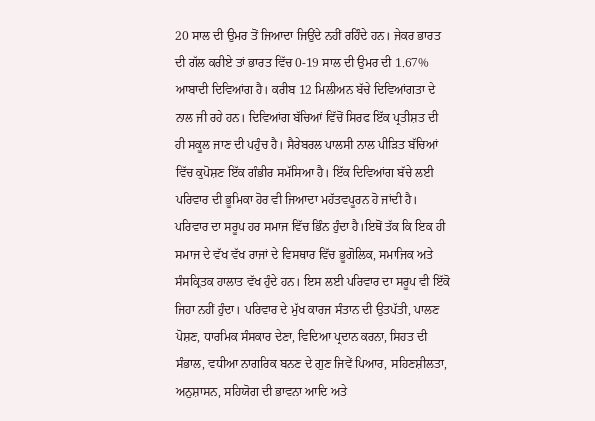20 ਸਾਲ ਦੀ ਉਮਰ ਤੋਂ ਜਿਆਦਾ ਜਿਉਂਦੇ ਨਹੀਂ ਰਹਿੰਦੇ ਹਨ। ਜੇਕਰ ਭਾਰਤ ਦੀ ਗੱਲ ਕਰੀਏ ਤਾਂ ਭਾਰਤ ਵਿੱਚ 0-19 ਸਾਲ ਦੀ ਉਮਰ ਦੀ 1.67% ਆਬਾਦੀ ਦਿਵਿਆਂਗ ਹੈ। ਕਰੀਬ 12 ਮਿਲੀਅਨ ਬੱਚੇ ਦਿਵਿਆਂਗਤਾ ਦੇ ਨਾਲ ਜੀ ਰਹੇ ਹਨ। ਦਿਵਿਆਂਗ ਬੱਚਿਆਂ ਵਿੱਚੋਂ ਸਿਰਫ ਇੱਕ ਪ੍ਰਤੀਸ਼ਤ ਦੀ ਹੀ ਸਕੂਲ ਜਾਣ ਦੀ ਪਹੁੰਚ ਹੈ। ਸੈਰੇਬਰਲ ਪਾਲਸੀ ਨਾਲ ਪੀੜਿਤ ਬੱਚਿਆਂ ਵਿੱਚ ਕੁਪੋਸ਼ਣ ਇੱਕ ਗੰਭੀਰ ਸਮੱਸਿਆ ਹੈ। ਇੱਕ ਦਿਵਿਆਂਗ ਬੱਚੇ ਲਈ ਪਰਿਵਾਰ ਦੀ ਭੂਮਿਕਾ ਹੋਰ ਵੀ ਜਿਆਦਾ ਮਹੱਤਵਪੂਰਨ ਹੋ ਜਾਂਦੀ ਹੈ।
ਪਰਿਵਾਰ ਦਾ ਸਰੂਪ ਹਰ ਸਮਾਜ ਵਿੱਚ ਭਿੰਨ ਹੁੰਦਾ ਹੈ।ਇਥੋਂ ਤੱਕ ਕਿ ਇਕ ਹੀ ਸਮਾਜ ਦੇ ਵੱਖ ਵੱਖ ਰਾਜਾਂ ਦੇ ਵਿਸਥਾਰ ਵਿੱਚ ਭੂਗੋਲਿਕ, ਸਮਾਜਿਕ ਅਤੇ ਸੰਸਕ੍ਰਿਤਕ ਹਾਲਾਤ ਵੱਖ ਹੁੰਦੇ ਹਨ। ਇਸ ਲਈ ਪਰਿਵਾਰ ਦਾ ਸਰੂਪ ਵੀ ਇੱਕੋ ਜਿਹਾ ਨਹੀਂ ਹੁੰਦਾ। ਪਰਿਵਾਰ ਦੇ ਮੁੱਖ ਕਾਰਜ ਸੰਤਾਨ ਦੀ ਉਤਪੱਤੀ, ਪਾਲਣ ਪੋਸ਼ਣ, ਧਾਰਮਿਕ ਸੰਸਕਾਰ ਦੇਣਾ, ਵਿਦਿਆ ਪ੍ਰਦਾਨ ਕਰਨਾ, ਸਿਹਤ ਦੀ ਸੰਭਾਲ, ਵਧੀਆ ਨਾਗਰਿਕ ਬਨਣ ਦੇ ਗੁਣ ਜਿਵੇਂ ਪਿਆਰ, ਸਹਿਣਸ਼ੀਲਤਾ, ਅਨੁਸ਼ਾਸਨ, ਸਹਿਯੋਗ ਦੀ ਭਾਵਨਾ ਆਦਿ ਅਤੇ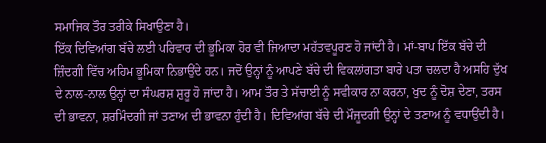ਸਮਾਜਿਕ ਤੌਰ ਤਰੀਕੇ ਸਿਖਾਉਣਾ ਹੈ।
ਇੱਕ ਦਿਵਿਆਂਗ ਬੱਚੇ ਲਈ ਪਰਿਵਾਰ ਦੀ ਭੂਮਿਕਾ ਹੋਰ ਵੀ ਜਿਆਦਾ ਮਹੱਤਵਪੂਰਣ ਹੋ ਜਾਂਦੀ ਹੈ। ਮਾਂ-ਬਾਪ ਇੱਕ ਬੱਚੇ ਦੀ ਜ਼ਿੰਦਗੀ ਵਿੱਚ ਅਹਿਮ ਭੂਮਿਕਾ ਨਿਭਾਉਂਦੇ ਹਨ। ਜਦੋਂ ਉਨ੍ਹਾਂ ਨੂੰ ਆਪਣੇ ਬੱਚੇ ਦੀ ਵਿਕਲਾਂਗਤਾ ਬਾਰੇ ਪਤਾ ਚਲਦਾ ਹੈ ਅਸਹਿ ਦੁੱਖ ਦੇ ਨਾਲ-ਨਾਲ ਉਨ੍ਹਾਂ ਦਾ ਸੰਘਰਸ਼ ਸ਼ੁਰੂ ਹੋ ਜਾਂਦਾ ਹੈ। ਆਮ ਤੌਰ ਤੇ ਸੱਚਾਈ ਨੂੰ ਸਵੀਕਾਰ ਨਾ ਕਰਨਾ, ਖੁਦ ਨੂੰ ਦੋਸ਼ ਦੇਣਾ, ਤਰਸ ਦੀ ਭਾਵਨਾ, ਸ਼ਰਮਿੰਦਗੀ ਜਾਂ ਤਣਾਅ ਦੀ ਭਾਵਨਾ ਹੁੰਦੀ ਹੈ। ਦਿਵਿਆਂਗ ਬੱਚੇ ਦੀ ਮੌਜੂਦਗੀ ਉਨ੍ਹਾਂ ਦੇ ਤਣਾਅ ਨੂੰ ਵਧਾਉਂਦੀ ਹੈ।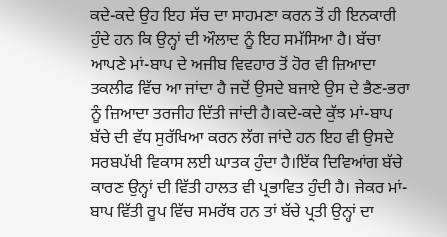ਕਦੇ-ਕਦੇ ਉਹ ਇਹ ਸੱਚ ਦਾ ਸਾਹਮਣਾ ਕਰਨ ਤੋਂ ਹੀ ਇਨਕਾਰੀ ਹੁੰਦੇ ਹਨ ਕਿ ਉਨ੍ਹਾਂ ਦੀ ਔਲਾਦ ਨੂੰ ਇਹ ਸਮੱਸਿਆ ਹੈ। ਬੱਚਾ ਆਪਣੇ ਮਾਂ-ਬਾਪ ਦੇ ਅਜੀਬ ਵਿਵਹਾਰ ਤੋਂ ਹੋਰ ਵੀ ਜ਼ਿਆਦਾ ਤਕਲੀਫ ਵਿੱਚ ਆ ਜਾਂਦਾ ਹੈ ਜਦੋਂ ਉਸਦੇ ਬਜਾਏ ਉਸ ਦੇ ਭੈਣ-ਭਰਾ ਨੂੰ ਜ਼ਿਆਦਾ ਤਰਜੀਹ ਦਿੱਤੀ ਜਾਂਦੀ ਹੈ।ਕਦੇ-ਕਦੇ ਕੁੱਝ ਮਾਂ-ਬਾਪ ਬੱਚੇ ਦੀ ਵੱਧ ਸੁਰੱਖਿਆ ਕਰਨ ਲੱਗ ਜਾਂਦੇ ਹਨ ਇਹ ਵੀ ਉਸਦੇ ਸਰਬਪੱਖੀ ਵਿਕਾਸ ਲਈ ਘਾਤਕ ਹੁੰਦਾ ਹੈ।ਇੱਕ ਦਿਵਿਆਂਗ ਬੱਚੇ ਕਾਰਣ ਉਨ੍ਹਾਂ ਦੀ ਵਿੱਤੀ ਹਾਲਤ ਵੀ ਪ੍ਰਭਾਵਿਤ ਹੁੰਦੀ ਹੈ। ਜੇਕਰ ਮਾਂ-ਬਾਪ ਵਿੱਤੀ ਰੂਪ ਵਿੱਚ ਸਮਰੱਥ ਹਨ ਤਾਂ ਬੱਚੇ ਪ੍ਰਤੀ ਉਨ੍ਹਾਂ ਦਾ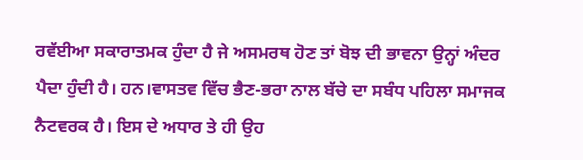ਰਵੱਈਆ ਸਕਾਰਾਤਮਕ ਹੁੰਦਾ ਹੈ ਜੇ ਅਸਮਰਥ ਹੋਣ ਤਾਂ ਬੋਝ ਦੀ ਭਾਵਨਾ ਉਨ੍ਹਾਂ ਅੰਦਰ ਪੈਦਾ ਹੁੰਦੀ ਹੈ। ਹਨ।ਵਾਸਤਵ ਵਿੱਚ ਭੈਣ-ਭਰਾ ਨਾਲ ਬੱਚੇ ਦਾ ਸਬੰਧ ਪਹਿਲਾ ਸਮਾਜਕ ਨੈਟਵਰਕ ਹੈ। ਇਸ ਦੇ ਅਧਾਰ ਤੇ ਹੀ ਉਹ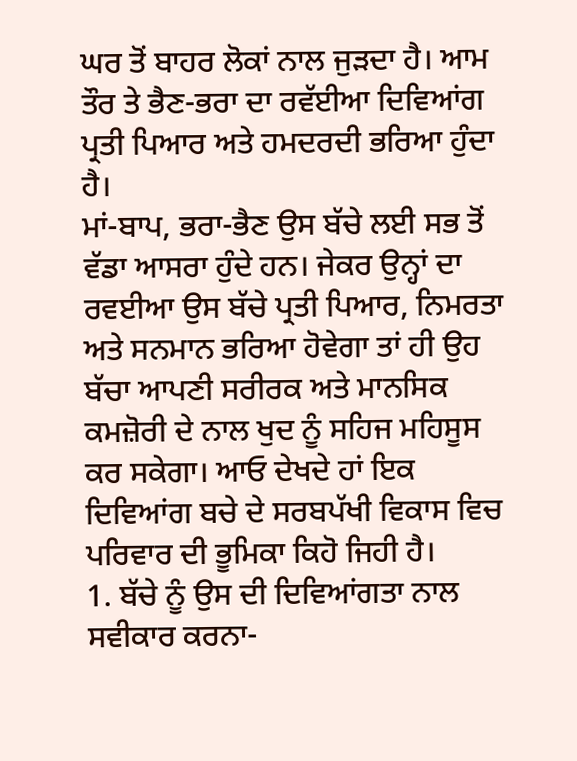ਘਰ ਤੋਂ ਬਾਹਰ ਲੋਕਾਂ ਨਾਲ ਜੁੜਦਾ ਹੈ। ਆਮ ਤੌਰ ਤੇ ਭੈਣ-ਭਰਾ ਦਾ ਰਵੱਈਆ ਦਿਵਿਆਂਗ ਪ੍ਰਤੀ ਪਿਆਰ ਅਤੇ ਹਮਦਰਦੀ ਭਰਿਆ ਹੁੰਦਾ ਹੈ।
ਮਾਂ-ਬਾਪ, ਭਰਾ-ਭੈਣ ਉਸ ਬੱਚੇ ਲਈ ਸਭ ਤੋਂ ਵੱਡਾ ਆਸਰਾ ਹੁੰਦੇ ਹਨ। ਜੇਕਰ ਉਨ੍ਹਾਂ ਦਾ ਰਵਈਆ ਉਸ ਬੱਚੇ ਪ੍ਰਤੀ ਪਿਆਰ, ਨਿਮਰਤਾ ਅਤੇ ਸਨਮਾਨ ਭਰਿਆ ਹੋਵੇਗਾ ਤਾਂ ਹੀ ਉਹ ਬੱਚਾ ਆਪਣੀ ਸਰੀਰਕ ਅਤੇ ਮਾਨਸਿਕ ਕਮਜ਼ੋਰੀ ਦੇ ਨਾਲ ਖੁਦ ਨੂੰ ਸਹਿਜ ਮਹਿਸੂਸ ਕਰ ਸਕੇਗਾ। ਆਓ ਦੇਖਦੇ ਹਾਂ ਇਕ ਦਿਵਿਆਂਗ ਬਚੇ ਦੇ ਸਰਬਪੱਖੀ ਵਿਕਾਸ ਵਿਚ ਪਰਿਵਾਰ ਦੀ ਭੂਮਿਕਾ ਕਿਹੋ ਜਿਹੀ ਹੈ।
1. ਬੱਚੇ ਨੂੰ ਉਸ ਦੀ ਦਿਵਿਆਂਗਤਾ ਨਾਲ ਸਵੀਕਾਰ ਕਰਨਾ-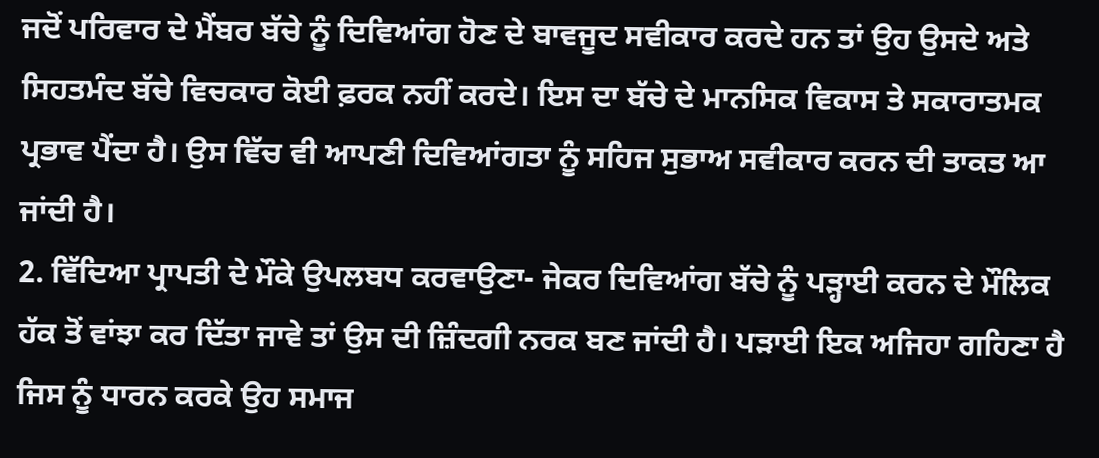ਜਦੋਂ ਪਰਿਵਾਰ ਦੇ ਮੈਂਬਰ ਬੱਚੇ ਨੂੰ ਦਿਵਿਆਂਗ ਹੋਣ ਦੇ ਬਾਵਜੂਦ ਸਵੀਕਾਰ ਕਰਦੇ ਹਨ ਤਾਂ ਉਹ ਉਸਦੇ ਅਤੇ ਸਿਹਤਮੰਦ ਬੱਚੇ ਵਿਚਕਾਰ ਕੋਈ ਫ਼ਰਕ ਨਹੀਂ ਕਰਦੇ। ਇਸ ਦਾ ਬੱਚੇ ਦੇ ਮਾਨਸਿਕ ਵਿਕਾਸ ਤੇ ਸਕਾਰਾਤਮਕ ਪ੍ਰਭਾਵ ਪੈਂਦਾ ਹੈ। ਉਸ ਵਿੱਚ ਵੀ ਆਪਣੀ ਦਿਵਿਆਂਗਤਾ ਨੂੰ ਸਹਿਜ ਸੁਭਾਅ ਸਵੀਕਾਰ ਕਰਨ ਦੀ ਤਾਕਤ ਆ ਜਾਂਦੀ ਹੈ।
2. ਵਿੱਦਿਆ ਪ੍ਰਾਪਤੀ ਦੇ ਮੌਕੇ ਉਪਲਬਧ ਕਰਵਾਉਣਾ- ਜੇਕਰ ਦਿਵਿਆਂਗ ਬੱਚੇ ਨੂੰ ਪੜ੍ਹਾਈ ਕਰਨ ਦੇ ਮੌਲਿਕ ਹੱਕ ਤੋਂ ਵਾਂਝਾ ਕਰ ਦਿੱਤਾ ਜਾਵੇ ਤਾਂ ਉਸ ਦੀ ਜ਼ਿੰਦਗੀ ਨਰਕ ਬਣ ਜਾਂਦੀ ਹੈ। ਪੜਾਈ ਇਕ ਅਜਿਹਾ ਗਹਿਣਾ ਹੈ ਜਿਸ ਨੂੰ ਧਾਰਨ ਕਰਕੇ ਉਹ ਸਮਾਜ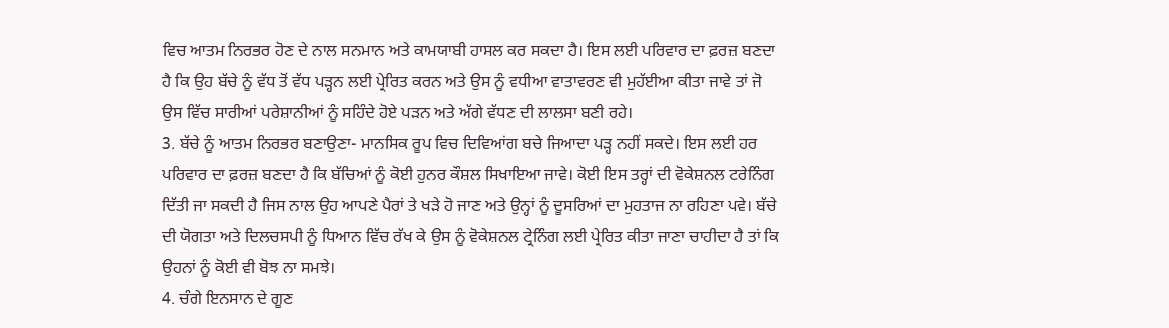ਵਿਚ ਆਤਮ ਨਿਰਭਰ ਹੋਣ ਦੇ ਨਾਲ ਸਨਮਾਨ ਅਤੇ ਕਾਮਯਾਬੀ ਹਾਸਲ ਕਰ ਸਕਦਾ ਹੈ। ਇਸ ਲਈ ਪਰਿਵਾਰ ਦਾ ਫ਼ਰਜ਼ ਬਣਦਾ ਹੈ ਕਿ ਉਹ ਬੱਚੇ ਨੂੰ ਵੱਧ ਤੋਂ ਵੱਧ ਪੜ੍ਹਨ ਲਈ ਪ੍ਰੇਰਿਤ ਕਰਨ ਅਤੇ ਉਸ ਨੂੰ ਵਧੀਆ ਵਾਤਾਵਰਣ ਵੀ ਮੁਹੱਈਆ ਕੀਤਾ ਜਾਵੇ ਤਾਂ ਜੋ ਉਸ ਵਿੱਚ ਸਾਰੀਆਂ ਪਰੇਸ਼ਾਨੀਆਂ ਨੂੰ ਸਹਿੰਦੇ ਹੋਏ ਪੜਨ ਅਤੇ ਅੱਗੇ ਵੱਧਣ ਦੀ ਲਾਲਸਾ ਬਣੀ ਰਹੇ।
3. ਬੱਚੇ ਨੂੰ ਆਤਮ ਨਿਰਭਰ ਬਣਾਉਣਾ- ਮਾਨਸਿਕ ਰੂਪ ਵਿਚ ਦਿਵਿਆਂਗ ਬਚੇ ਜਿਆਦਾ ਪੜ੍ਹ ਨਹੀਂ ਸਕਦੇ। ਇਸ ਲਈ ਹਰ ਪਰਿਵਾਰ ਦਾ ਫ਼ਰਜ਼ ਬਣਦਾ ਹੈ ਕਿ ਬੱਚਿਆਂ ਨੂੰ ਕੋਈ ਹੁਨਰ ਕੌਸ਼ਲ ਸਿਖਾਇਆ ਜਾਵੇ। ਕੋਈ ਇਸ ਤਰ੍ਹਾਂ ਦੀ ਵੋਕੇਸ਼ਨਲ ਟਰੇਨਿੰਗ ਦਿੱਤੀ ਜਾ ਸਕਦੀ ਹੈ ਜਿਸ ਨਾਲ ਉਹ ਆਪਣੇ ਪੈਰਾਂ ਤੇ ਖੜੇ ਹੋ ਜਾਣ ਅਤੇ ਉਨ੍ਹਾਂ ਨੂੰ ਦੂਸਰਿਆਂ ਦਾ ਮੁਹਤਾਜ ਨਾ ਰਹਿਣਾ ਪਵੇ। ਬੱਚੇ ਦੀ ਯੋਗਤਾ ਅਤੇ ਦਿਲਚਸਪੀ ਨੂੰ ਧਿਆਨ ਵਿੱਚ ਰੱਖ ਕੇ ਉਸ ਨੂੰ ਵੋਕੇਸ਼ਨਲ ਟ੍ਰੇਨਿੰਗ ਲਈ ਪ੍ਰੇਰਿਤ ਕੀਤਾ ਜਾਣਾ ਚਾਹੀਦਾ ਹੈ ਤਾਂ ਕਿ ਉਹਨਾਂ ਨੂੰ ਕੋਈ ਵੀ ਬੋਝ ਨਾ ਸਮਝੇ।
4. ਚੰਗੇ ਇਨਸਾਨ ਦੇ ਗੂਣ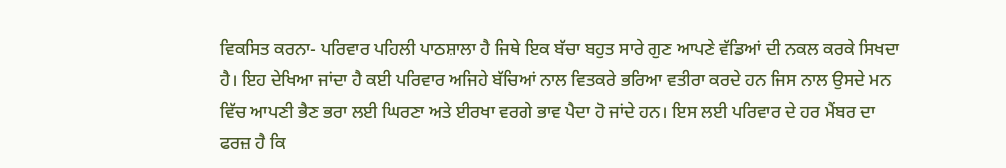ਵਿਕਸਿਤ ਕਰਨਾ- ਪਰਿਵਾਰ ਪਹਿਲੀ ਪਾਠਸ਼ਾਲਾ ਹੈ ਜਿਥੇ ਇਕ ਬੱਚਾ ਬਹੁਤ ਸਾਰੇ ਗੁਣ ਆਪਣੇ ਵੱਡਿਆਂ ਦੀ ਨਕਲ ਕਰਕੇ ਸਿਖਦਾ ਹੈ। ਇਹ ਦੇਖਿਆ ਜਾਂਦਾ ਹੈ ਕਈ ਪਰਿਵਾਰ ਅਜਿਹੇ ਬੱਚਿਆਂ ਨਾਲ ਵਿਤਕਰੇ ਭਰਿਆ ਵਤੀਰਾ ਕਰਦੇ ਹਨ ਜਿਸ ਨਾਲ ਉਸਦੇ ਮਨ ਵਿੱਚ ਆਪਣੀ ਭੈਣ ਭਰਾ ਲਈ ਘਿਰਣਾ ਅਤੇ ਈਰਖਾ ਵਰਗੇ ਭਾਵ ਪੈਦਾ ਹੋ ਜਾਂਦੇ ਹਨ। ਇਸ ਲਈ ਪਰਿਵਾਰ ਦੇ ਹਰ ਮੈਂਬਰ ਦਾ ਫਰਜ਼ ਹੈ ਕਿ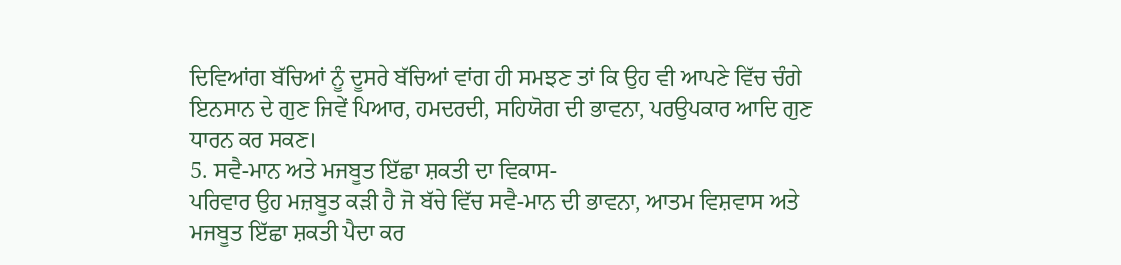ਦਿਵਿਆਂਗ ਬੱਚਿਆਂ ਨੂੰ ਦੂਸਰੇ ਬੱਚਿਆਂ ਵਾਂਗ ਹੀ ਸਮਝਣ ਤਾਂ ਕਿ ਉਹ ਵੀ ਆਪਣੇ ਵਿੱਚ ਚੰਗੇ ਇਨਸਾਨ ਦੇ ਗੁਣ ਜਿਵੇਂ ਪਿਆਰ, ਹਮਦਰਦੀ, ਸਹਿਯੋਗ ਦੀ ਭਾਵਨਾ, ਪਰਉਪਕਾਰ ਆਦਿ ਗੁਣ ਧਾਰਨ ਕਰ ਸਕਣ।
5. ਸਵੈ-ਮਾਨ ਅਤੇ ਮਜਬੂਤ ਇੱਛਾ ਸ਼ਕਤੀ ਦਾ ਵਿਕਾਸ-
ਪਰਿਵਾਰ ਉਹ ਮਜ਼ਬੂਤ ਕੜੀ ਹੈ ਜੋ ਬੱਚੇ ਵਿੱਚ ਸਵੈ-ਮਾਨ ਦੀ ਭਾਵਨਾ, ਆਤਮ ਵਿਸ਼ਵਾਸ ਅਤੇ ਮਜਬੂਤ ਇੱਛਾ ਸ਼ਕਤੀ ਪੈਦਾ ਕਰ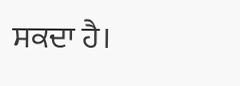ਸਕਦਾ ਹੈ।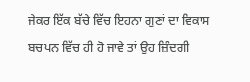ਜੇਕਰ ਇੱਕ ਬੱਚੇ ਵਿੱਚ ਇਹਨਾ ਗੁਣਾਂ ਦਾ ਵਿਕਾਸ ਬਚਪਨ ਵਿੱਚ ਹੀ ਹੋ ਜਾਵੇ ਤਾਂ ਉਹ ਜ਼ਿੰਦਗੀ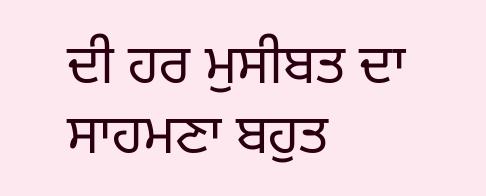ਦੀ ਹਰ ਮੁਸੀਬਤ ਦਾ ਸਾਹਮਣਾ ਬਹੁਤ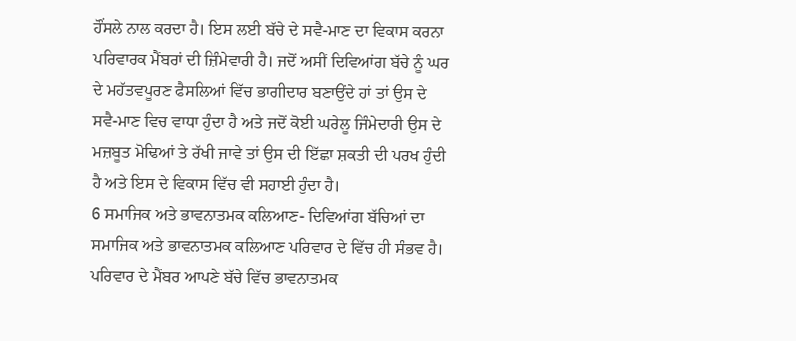ਹੌਂਸਲੇ ਨਾਲ ਕਰਦਾ ਹੈ। ਇਸ ਲਈ ਬੱਚੇ ਦੇ ਸਵੈ-ਮਾਣ ਦਾ ਵਿਕਾਸ ਕਰਨਾ ਪਰਿਵਾਰਕ ਮੈਂਬਰਾਂ ਦੀ ਜ਼ਿੰਮੇਵਾਰੀ ਹੈ। ਜਦੋਂ ਅਸੀਂ ਦਿਵਿਆਂਗ ਬੱਚੇ ਨੂੰ ਘਰ ਦੇ ਮਹੱਤਵਪੂਰਣ ਫੈਸਲਿਆਂ ਵਿੱਚ ਭਾਗੀਦਾਰ ਬਣਾਉਂਦੇ ਹਾਂ ਤਾਂ ਉਸ ਦੇ ਸਵੈ-ਮਾਣ ਵਿਚ ਵਾਧਾ ਹੁੰਦਾ ਹੈ ਅਤੇ ਜਦੋਂ ਕੋਈ ਘਰੇਲੂ ਜਿੰਮੇਦਾਰੀ ਉਸ ਦੇ ਮਜ਼ਬੂਤ ਮੋਢਿਆਂ ਤੇ ਰੱਖੀ ਜਾਵੇ ਤਾਂ ਉਸ ਦੀ ਇੱਛਾ ਸ਼ਕਤੀ ਦੀ ਪਰਖ ਹੁੰਦੀ ਹੈ ਅਤੇ ਇਸ ਦੇ ਵਿਕਾਸ ਵਿੱਚ ਵੀ ਸਹਾਈ ਹੁੰਦਾ ਹੈ।
6 ਸਮਾਜਿਕ ਅਤੇ ਭਾਵਨਾਤਮਕ ਕਲਿਆਣ- ਦਿਵਿਆਂਗ ਬੱਚਿਆਂ ਦਾ ਸਮਾਜਿਕ ਅਤੇ ਭਾਵਨਾਤਮਕ ਕਲਿਆਣ ਪਰਿਵਾਰ ਦੇ ਵਿੱਚ ਹੀ ਸੰਭਵ ਹੈ। ਪਰਿਵਾਰ ਦੇ ਮੈਂਬਰ ਆਪਣੇ ਬੱਚੇ ਵਿੱਚ ਭਾਵਨਾਤਮਕ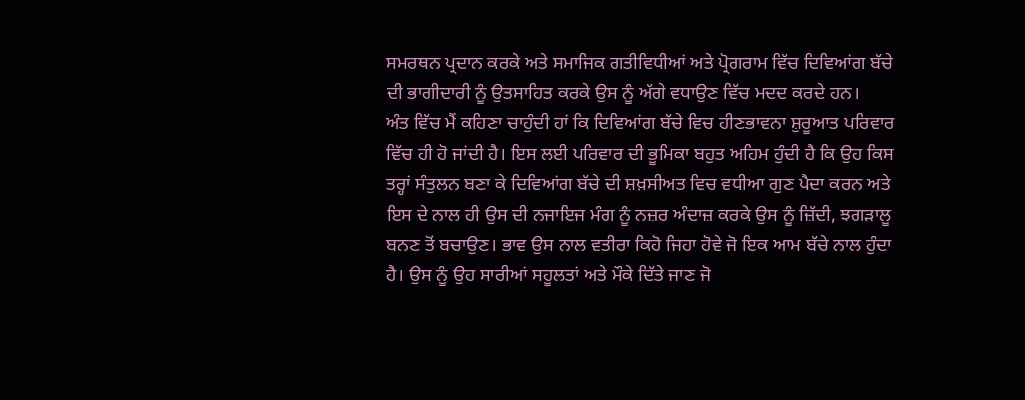ਸਮਰਥਨ ਪ੍ਰਦਾਨ ਕਰਕੇ ਅਤੇ ਸਮਾਜਿਕ ਗਤੀਵਿਧੀਆਂ ਅਤੇ ਪ੍ਰੋਗਰਾਮ ਵਿੱਚ ਦਿਵਿਆਂਗ ਬੱਚੇ ਦੀ ਭਾਗੀਦਾਰੀ ਨੂੰ ਉਤਸਾਹਿਤ ਕਰਕੇ ਉਸ ਨੂੰ ਅੱਗੇ ਵਧਾਉਣ ਵਿੱਚ ਮਦਦ ਕਰਦੇ ਹਨ।
ਅੰਤ ਵਿੱਚ ਮੈਂ ਕਹਿਣਾ ਚਾਹੁੰਦੀ ਹਾਂ ਕਿ ਦਿਵਿਆਂਗ ਬੱਚੇ ਵਿਚ ਹੀਣਭਾਵਨਾ ਸ਼ੁਰੂਆਤ ਪਰਿਵਾਰ ਵਿੱਚ ਹੀ ਹੋ ਜਾਂਦੀ ਹੈ। ਇਸ ਲਈ ਪਰਿਵਾਰ ਦੀ ਭੂਮਿਕਾ ਬਹੁਤ ਅਹਿਮ ਹੁੰਦੀ ਹੈ ਕਿ ਉਹ ਕਿਸ ਤਰ੍ਹਾਂ ਸੰਤੁਲਨ ਬਣਾ ਕੇ ਦਿਵਿਆਂਗ ਬੱਚੇ ਦੀ ਸ਼ਖ਼ਸੀਅਤ ਵਿਚ ਵਧੀਆ ਗੁਣ ਪੈਦਾ ਕਰਨ ਅਤੇ ਇਸ ਦੇ ਨਾਲ ਹੀ ਉਸ ਦੀ ਨਜਾਇਜ ਮੰਗ ਨੂੰ ਨਜ਼ਰ ਅੰਦਾਜ਼ ਕਰਕੇ ਉਸ ਨੂੰ ਜ਼ਿੱਦੀ, ਝਗੜਾਲੂ ਬਨਣ ਤੋਂ ਬਚਾਉਣ। ਭਾਵ ਉਸ ਨਾਲ ਵਤੀਰਾ ਕਿਹੋ ਜਿਹਾ ਹੋਵੇ ਜੋ ਇਕ ਆਮ ਬੱਚੇ ਨਾਲ ਹੁੰਦਾ ਹੈ। ਉਸ ਨੂੰ ਉਹ ਸਾਰੀਆਂ ਸਹੂਲਤਾਂ ਅਤੇ ਮੌਕੇ ਦਿੱਤੇ ਜਾਣ ਜੋ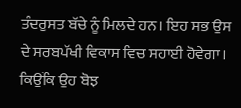ਤੰਦਰੁਸਤ ਬੱਚੇ ਨੂੰ ਮਿਲਦੇ ਹਨ। ਇਹ ਸਭ ਉਸ ਦੇ ਸਰਬਪੱਖੀ ਵਿਕਾਸ ਵਿਚ ਸਹਾਈ ਹੋਵੇਗਾ। ਕਿਉਂਕਿ ਉਹ ਬੋਝ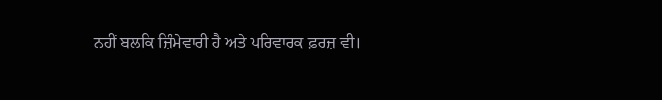ਨਹੀਂ ਬਲਕਿ ਜ਼ਿੰਮੇਵਾਰੀ ਹੈ ਅਤੇ ਪਰਿਵਾਰਕ ਫ਼ਰਜ਼ ਵੀ।